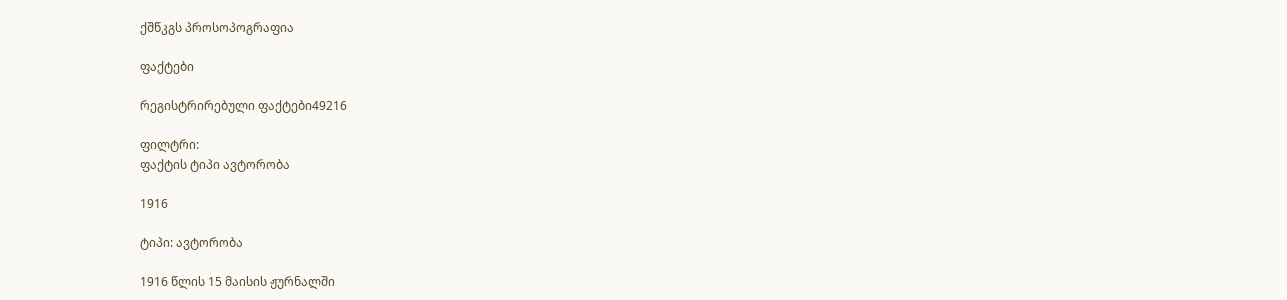ქშწკგს პროსოპოგრაფია

ფაქტები

რეგისტრირებული ფაქტები49216

ფილტრი:
ფაქტის ტიპი ავტორობა

1916

ტიპი: ავტორობა

1916 წლის 15 მაისის ჟურნალში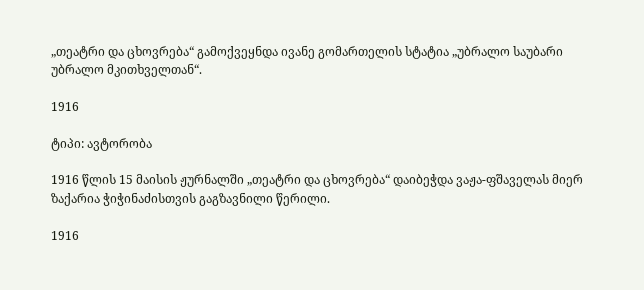„თეატრი და ცხოვრება“ გამოქვეყნდა ივანე გომართელის სტატია „უბრალო საუბარი უბრალო მკითხველთან“.

1916

ტიპი: ავტორობა

1916 წლის 15 მაისის ჟურნალში „თეატრი და ცხოვრება“ დაიბეჭდა ვაჟა-ფშაველას მიერ ზაქარია ჭიჭინაძისთვის გაგზავნილი წერილი.

1916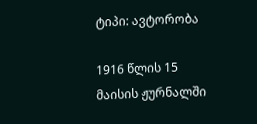ტიპი: ავტორობა

1916 წლის 15 მაისის ჟურნალში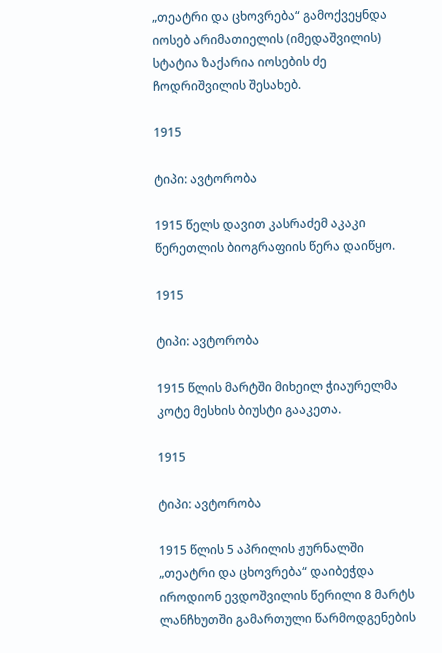„თეატრი და ცხოვრება“ გამოქვეყნდა იოსებ არიმათიელის (იმედაშვილის) სტატია ზაქარია იოსების ძე ჩოდრიშვილის შესახებ.

1915

ტიპი: ავტორობა

1915 წელს დავით კასრაძემ აკაკი წერეთლის ბიოგრაფიის წერა დაიწყო.

1915

ტიპი: ავტორობა

1915 წლის მარტში მიხეილ ჭიაურელმა კოტე მესხის ბიუსტი გააკეთა.

1915

ტიპი: ავტორობა

1915 წლის 5 აპრილის ჟურნალში „თეატრი და ცხოვრება“ დაიბეჭდა იროდიონ ევდოშვილის წერილი 8 მარტს ლანჩხუთში გამართული წარმოდგენების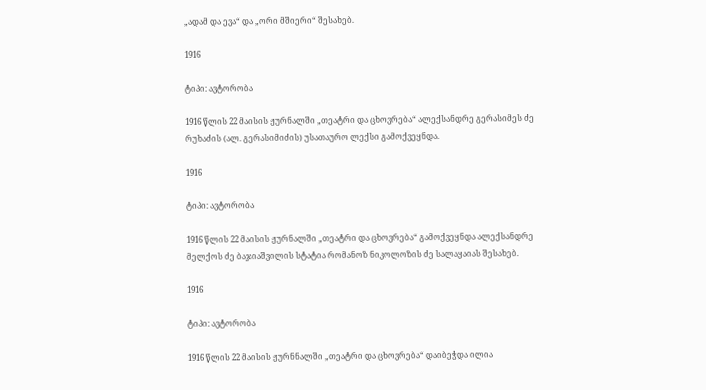„ადამ და ევა“ და „ორი მშიერი“ შესახებ.

1916

ტიპი: ავტორობა

1916 წლის 22 მაისის ჟურნალში „თეატრი და ცხოვრება“ ალექსანდრე გერასიმეს ძე რუხაძის (ალ. გერასიმიძის) უსათაურო ლექსი გამოქვეყნდა.

1916

ტიპი: ავტორობა

1916 წლის 22 მაისის ჟურნალში „თეატრი და ცხოვრება“ გამოქვეყნდა ალექსანდრე მელქოს ძე ბაჯიაშვილის სტატია რომანოზ ნიკოლოზის ძე სალაყაიას შესახებ.

1916

ტიპი: ავტორობა

1916 წლის 22 მაისის ჟურნნალში „თეატრი და ცხოვრება“ დაიბეჭდა ილია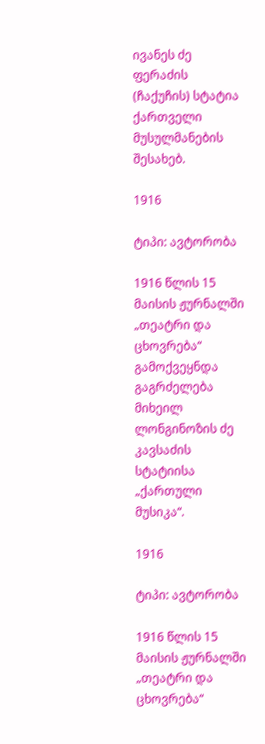ივანეს ძე ფერაძის (ჩაქუჩის) სტატია ქართველი მუსულმანების შესახებ.

1916

ტიპი: ავტორობა

1916 წლის 15 მაისის ჟურნალში „თეატრი და ცხოვრება“ გამოქვეყნდა გაგრძელება მიხეილ ლონგინოზის ძე კავსაძის სტატიისა „ქართული მუსიკა“.

1916

ტიპი: ავტორობა

1916 წლის 15 მაისის ჟურნალში „თეატრი და ცხოვრება“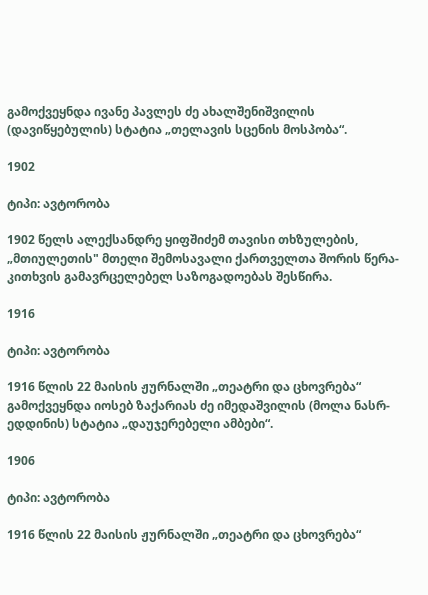გამოქვეყნდა ივანე პავლეს ძე ახალშენიშვილის (დავიწყებულის) სტატია „თელავის სცენის მოსპობა“.

1902

ტიპი: ავტორობა

1902 წელს ალექსანდრე ყიფშიძემ თავისი თხზულების, „მთიულეთის" მთელი შემოსავალი ქართველთა შორის წერა-კითხვის გამავრცელებელ საზოგადოებას შესწირა.

1916

ტიპი: ავტორობა

1916 წლის 22 მაისის ჟურნალში „თეატრი და ცხოვრება“ გამოქვეყნდა იოსებ ზაქარიას ძე იმედაშვილის (მოლა ნასრ-ედდინის) სტატია „დაუჯერებელი ამბები“.

1906

ტიპი: ავტორობა

1916 წლის 22 მაისის ჟურნალში „თეატრი და ცხოვრება“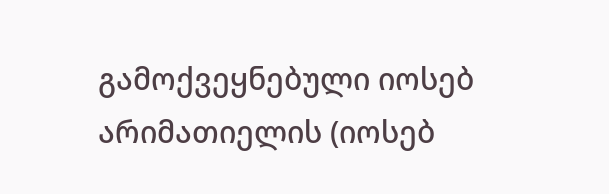გამოქვეყნებული იოსებ არიმათიელის (იოსებ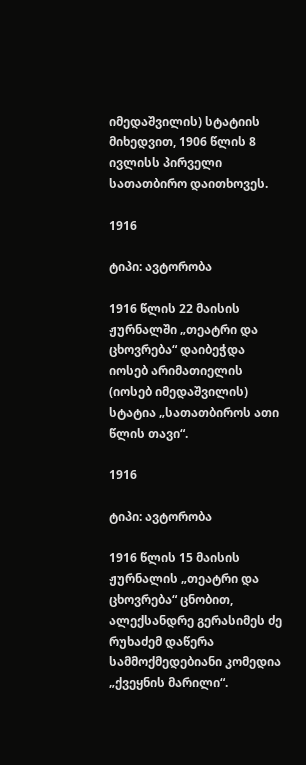იმედაშვილის) სტატიის მიხედვით, 1906 წლის 8 ივლისს პირველი სათათბირო დაითხოვეს.

1916

ტიპი: ავტორობა

1916 წლის 22 მაისის ჟურნალში „თეატრი და ცხოვრება“ დაიბეჭდა იოსებ არიმათიელის (იოსებ იმედაშვილის) სტატია „სათათბიროს ათი წლის თავი“.

1916

ტიპი: ავტორობა

1916 წლის 15 მაისის ჟურნალის „თეატრი და ცხოვრება“ ცნობით, ალექსანდრე გერასიმეს ძე რუხაძემ დაწერა სამმოქმედებიანი კომედია „ქვეყნის მარილი“.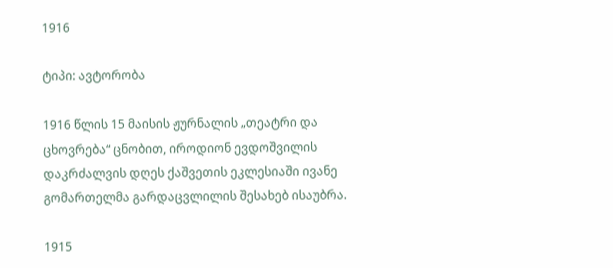1916

ტიპი: ავტორობა

1916 წლის 15 მაისის ჟურნალის „თეატრი და ცხოვრება“ ცნობით, იროდიონ ევდოშვილის დაკრძალვის დღეს ქაშვეთის ეკლესიაში ივანე გომართელმა გარდაცვლილის შესახებ ისაუბრა.

1915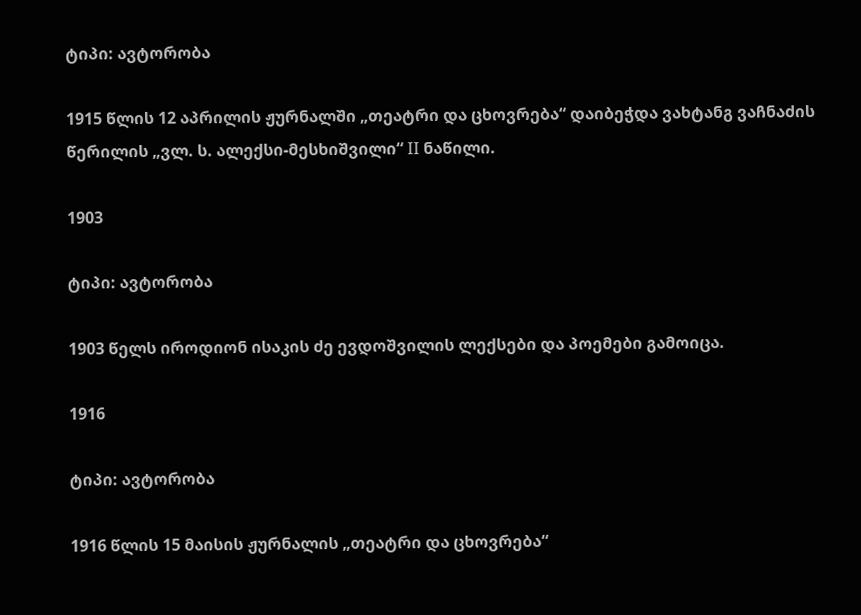ტიპი: ავტორობა

1915 წლის 12 აპრილის ჟურნალში „თეატრი და ცხოვრება“ დაიბეჭდა ვახტანგ ვაჩნაძის წერილის „ვლ. ს. ალექსი-მესხიშვილი“ II ნაწილი.

1903

ტიპი: ავტორობა

1903 წელს იროდიონ ისაკის ძე ევდოშვილის ლექსები და პოემები გამოიცა.

1916

ტიპი: ავტორობა

1916 წლის 15 მაისის ჟურნალის „თეატრი და ცხოვრება“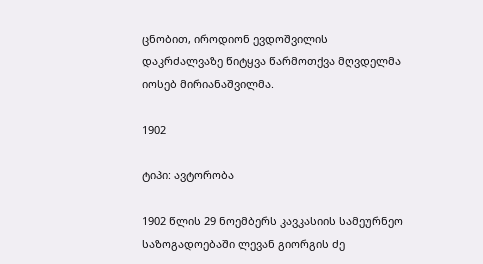ცნობით, იროდიონ ევდოშვილის დაკრძალვაზე წიტყვა წარმოთქვა მღვდელმა იოსებ მირიანაშვილმა.

1902

ტიპი: ავტორობა

1902 წლის 29 ნოემბერს კავკასიის სამეურნეო საზოგადოებაში ლევან გიორგის ძე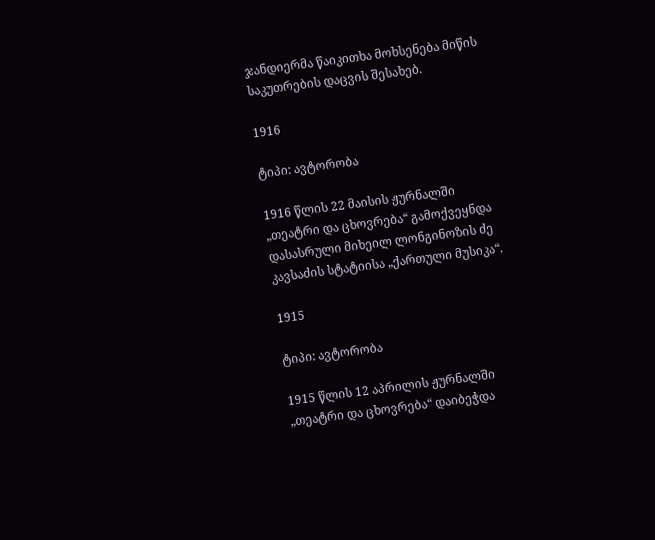ჯანდიერმა წაიკითხა მოხსენება მიწის საკუთრების დაცვის შესახებ.

1916

ტიპი: ავტორობა

1916 წლის 22 მაისის ჟურნალში „თეატრი და ცხოვრება“ გამოქვეყნდა დასასრული მიხეილ ლონგინოზის ძე კავსაძის სტატიისა „ქართული მუსიკა“.

1915

ტიპი: ავტორობა

1915 წლის 12 აპრილის ჟურნალში „თეატრი და ცხოვრება“ დაიბეჭდა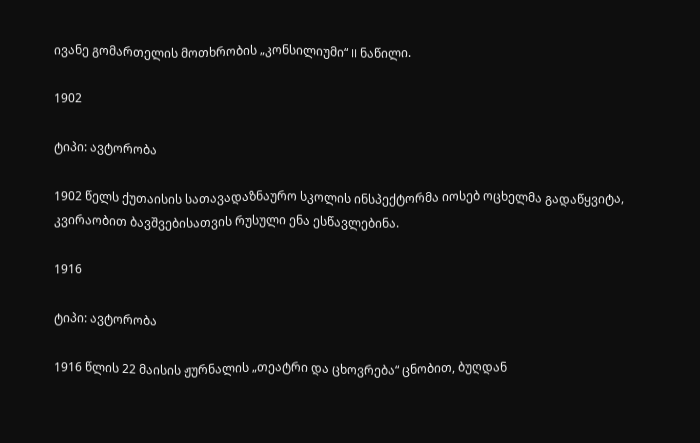ივანე გომართელის მოთხრობის „კონსილიუმი“ II ნაწილი.

1902

ტიპი: ავტორობა

1902 წელს ქუთაისის სათავადაზნაურო სკოლის ინსპექტორმა იოსებ ოცხელმა გადაწყვიტა, კვირაობით ბავშვებისათვის რუსული ენა ესწავლებინა.

1916

ტიპი: ავტორობა

1916 წლის 22 მაისის ჟურნალის „თეატრი და ცხოვრება“ ცნობით, ბუღდან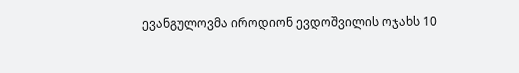ევანგულოვმა იროდიონ ევდოშვილის ოჯახს 10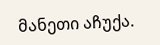მანეთი აჩუქა.